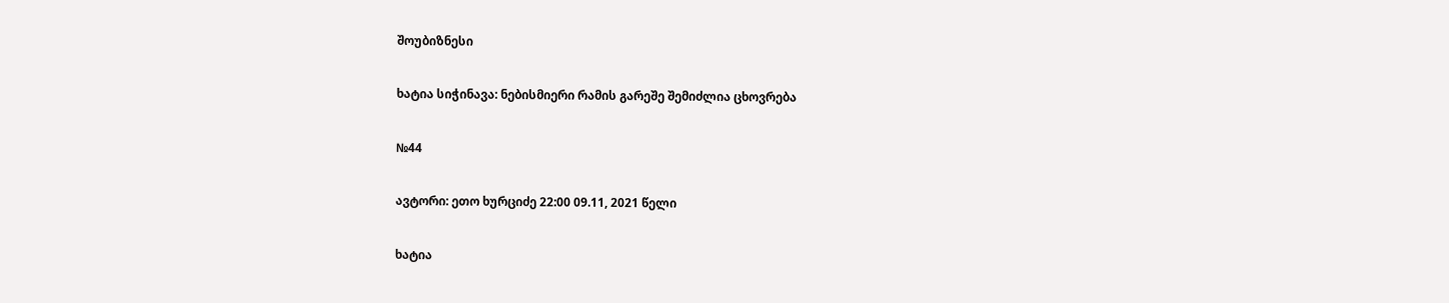შოუბიზნესი

ხატია სიჭინავა: ნებისმიერი რამის გარეშე შემიძლია ცხოვრება

№44

ავტორი: ეთო ხურციძე 22:00 09.11, 2021 წელი

ხატია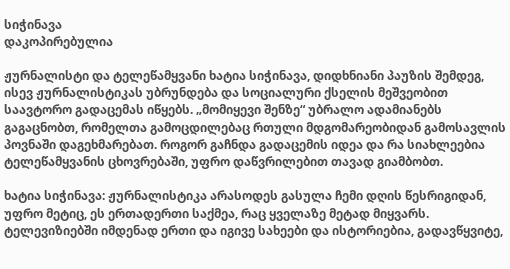სიჭინავა
დაკოპირებულია

ჟურნალისტი და ტელეწამყვანი ხატია სიჭინავა, დიდხნიანი პაუზის შემდეგ, ისევ ჟურნალისტიკას უბრუნდება და სოციალური ქსელის მეშვეობით საავტორო გადაცემას იწყებს. „მომიყევი შენზე“ უბრალო ადამიანებს გაგაცნობთ, რომელთა გამოცდილებაც რთული მდგომარეობიდან გამოსავლის პოვნაში დაგეხმარებათ. როგორ გაჩნდა გადაცემის იდეა და რა სიახლეებია ტელეწამყვანის ცხოვრებაში, უფრო დაწვრილებით თავად გიამბობთ.

ხატია სიჭინავა: ჟურნალისტიკა არასოდეს გასულა ჩემი დღის წესრიგიდან, უფრო მეტიც, ეს ერთადერთი საქმეა, რაც ყველაზე მეტად მიყვარს. ტელევიზიებში იმდენად ერთი და იგივე სახეები და ისტორიებია, გადავწყვიტე,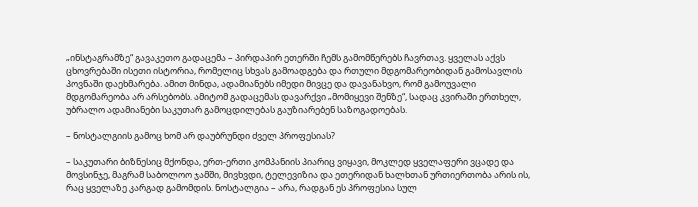„ინსტაგრამზე“ გავაკეთო გადაცემა – პირდაპირ ეთერში ჩემს გამომწერებს ჩავრთავ. ყველას აქვს ცხოვრებაში ისეთი ისტორია, რომელიც სხვას გამოადგება და რთული მდგომარეობიდან გამოსავლის პოვნაში დაეხმარება. ამით მინდა, ადამიანებს იმედი მივცე და დავანახვო, რომ გამოუვალი მდგომარეობა არ არსებობს. ამიტომ გადაცემას დავარქვი „მომიყევი შენზე“, სადაც კვირაში ერთხელ, უბრალო ადამიანები საკუთარ გამოცდილებას გაუზიარებენ საზოგადოებას.

– ნოსტალგიის გამოც ხომ არ დაუბრუნდი ძველ პროფესიას?

– საკუთარი ბიზნესიც მქონდა, ერთ-ერთი კომპანიის პიარიც ვიყავი, მოკლედ ყველაფერი ვცადე და მოვსინჯე, მაგრამ საბოლოო ჯამში, მივხვდი, ტელევიზია და ეთერიდან ხალხთან ურთიერთობა არის ის, რაც ყველაზე კარგად გამომდის. ნოსტალგია – არა, რადგან ეს პროფესია სულ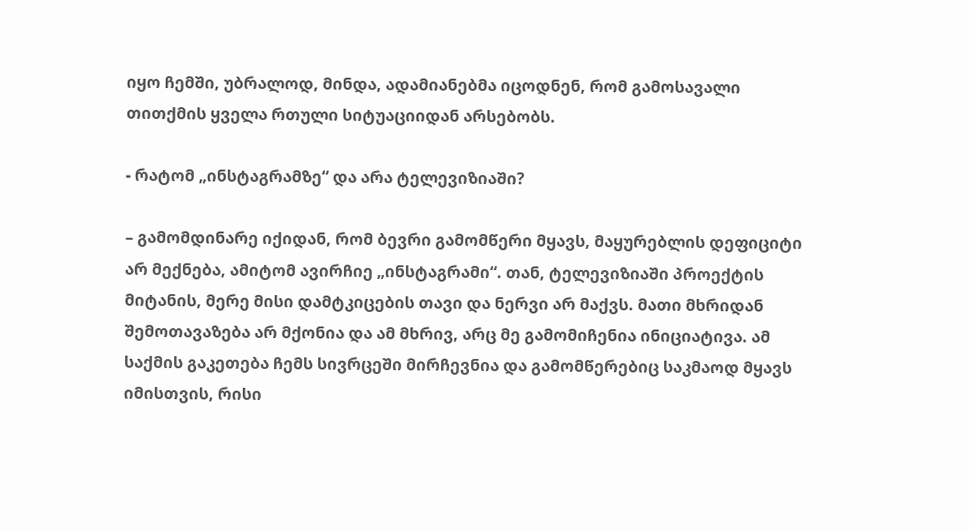იყო ჩემში, უბრალოდ, მინდა, ადამიანებმა იცოდნენ, რომ გამოსავალი თითქმის ყველა რთული სიტუაციიდან არსებობს.

- რატომ „ინსტაგრამზე“ და არა ტელევიზიაში?

– გამომდინარე იქიდან, რომ ბევრი გამომწერი მყავს, მაყურებლის დეფიციტი არ მექნება, ამიტომ ავირჩიე „ინსტაგრამი“. თან, ტელევიზიაში პროექტის მიტანის, მერე მისი დამტკიცების თავი და ნერვი არ მაქვს. მათი მხრიდან შემოთავაზება არ მქონია და ამ მხრივ, არც მე გამომიჩენია ინიციატივა. ამ საქმის გაკეთება ჩემს სივრცეში მირჩევნია და გამომწერებიც საკმაოდ მყავს იმისთვის, რისი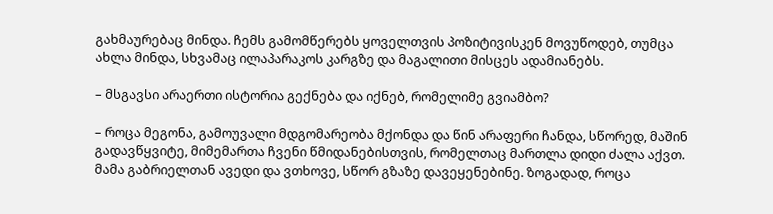გახმაურებაც მინდა. ჩემს გამომწერებს ყოველთვის პოზიტივისკენ მოვუწოდებ, თუმცა ახლა მინდა, სხვამაც ილაპარაკოს კარგზე და მაგალითი მისცეს ადამიანებს.

– მსგავსი არაერთი ისტორია გექნება და იქნებ, რომელიმე გვიამბო?

– როცა მეგონა, გამოუვალი მდგომარეობა მქონდა და წინ არაფერი ჩანდა, სწორედ, მაშინ გადავწყვიტე, მიმემართა ჩვენი წმიდანებისთვის, რომელთაც მართლა დიდი ძალა აქვთ. მამა გაბრიელთან ავედი და ვთხოვე, სწორ გზაზე დავეყენებინე. ზოგადად, როცა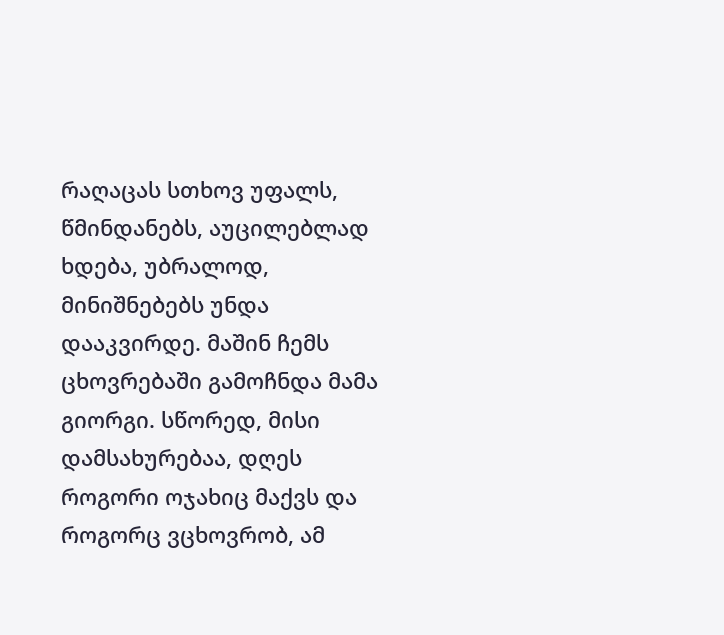რაღაცას სთხოვ უფალს, წმინდანებს, აუცილებლად ხდება, უბრალოდ, მინიშნებებს უნდა დააკვირდე. მაშინ ჩემს ცხოვრებაში გამოჩნდა მამა გიორგი. სწორედ, მისი დამსახურებაა, დღეს როგორი ოჯახიც მაქვს და როგორც ვცხოვრობ, ამ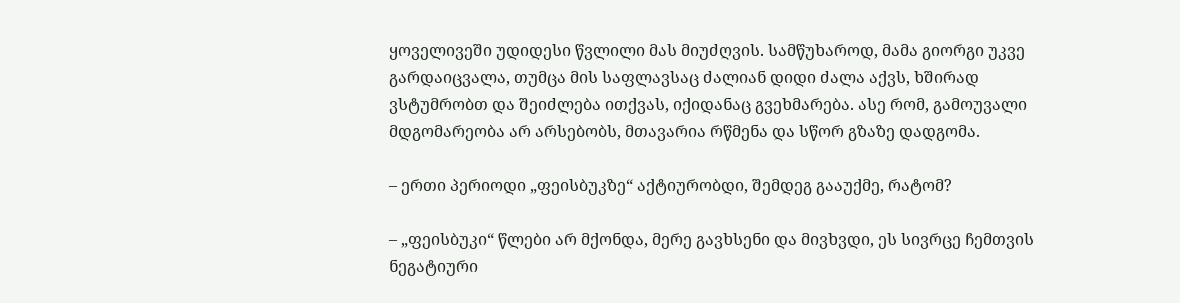ყოველივეში უდიდესი წვლილი მას მიუძღვის. სამწუხაროდ, მამა გიორგი უკვე გარდაიცვალა, თუმცა მის საფლავსაც ძალიან დიდი ძალა აქვს, ხშირად ვსტუმრობთ და შეიძლება ითქვას, იქიდანაც გვეხმარება. ასე რომ, გამოუვალი მდგომარეობა არ არსებობს, მთავარია რწმენა და სწორ გზაზე დადგომა.

– ერთი პერიოდი „ფეისბუკზე“ აქტიურობდი, შემდეგ გააუქმე, რატომ?

– „ფეისბუკი“ წლები არ მქონდა, მერე გავხსენი და მივხვდი, ეს სივრცე ჩემთვის ნეგატიური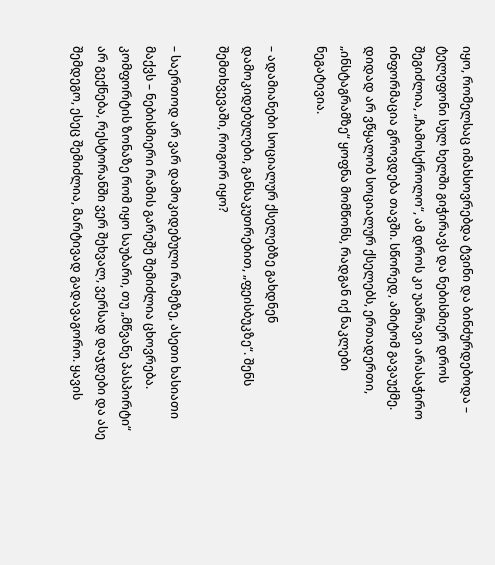იყო, რომელსაც იმახსოვრებდა ტვინი და ბინძურდებოდა – ტელეფონი სულ ხელში გიჭირავს და ნებისმიერ დროს შეგიძლია, „ჩამოსქროლო“, ამ დროს კი უამრავი არასაჭირო ინფორმაცია გროვდება თავში. სწორედ, ამიტომ გავაუქმე. დიდად არ ვწყალობ სოციალურ ქსელებს, ერთადერთი, „ინსტაგრამზე“ ყოფნა მომწონს, რადგან იქ ნაკლები ნეგატივია.

– ადამიანები სოციალურ ქსელებზე გახდნენ დამოკიდებულები, განსაკუთრებით, „ფეისბუკზე“. შენს შემთხვევაში, როგორ იყო?

– საერთოდ არ ვარ დამოკიდებული რამეზე, ასეთი ხასიათი მაქვს – ნებისმიერი რამის გარეშე შემიძლია ცხოვრება. კომფორტის ზონაზე რომ იყო საუბარი, თუ „მწვანე პასპორტი“ არ გექნება, რესტორანში ვერ შეხვალ, ვერსად დაჯდები და ასე შემდეგო, ესეც შემიძლია, მარტივად გადავაგორო. ყავის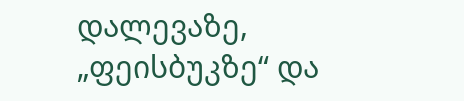დალევაზე, „ფეისბუკზე“ და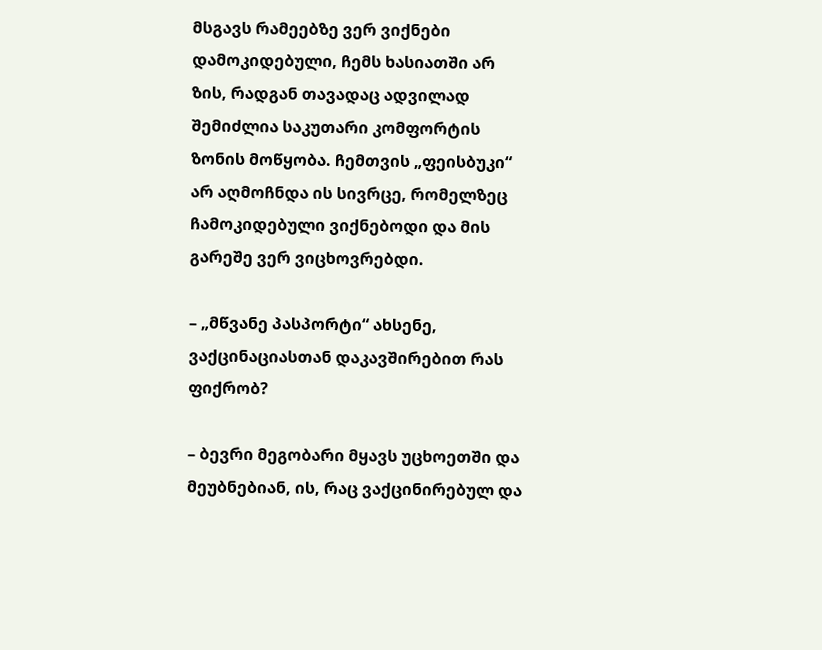მსგავს რამეებზე ვერ ვიქნები დამოკიდებული, ჩემს ხასიათში არ ზის, რადგან თავადაც ადვილად შემიძლია საკუთარი კომფორტის ზონის მოწყობა. ჩემთვის „ფეისბუკი“ არ აღმოჩნდა ის სივრცე, რომელზეც ჩამოკიდებული ვიქნებოდი და მის გარეშე ვერ ვიცხოვრებდი.

– „მწვანე პასპორტი“ ახსენე, ვაქცინაციასთან დაკავშირებით რას ფიქრობ?

– ბევრი მეგობარი მყავს უცხოეთში და მეუბნებიან, ის, რაც ვაქცინირებულ და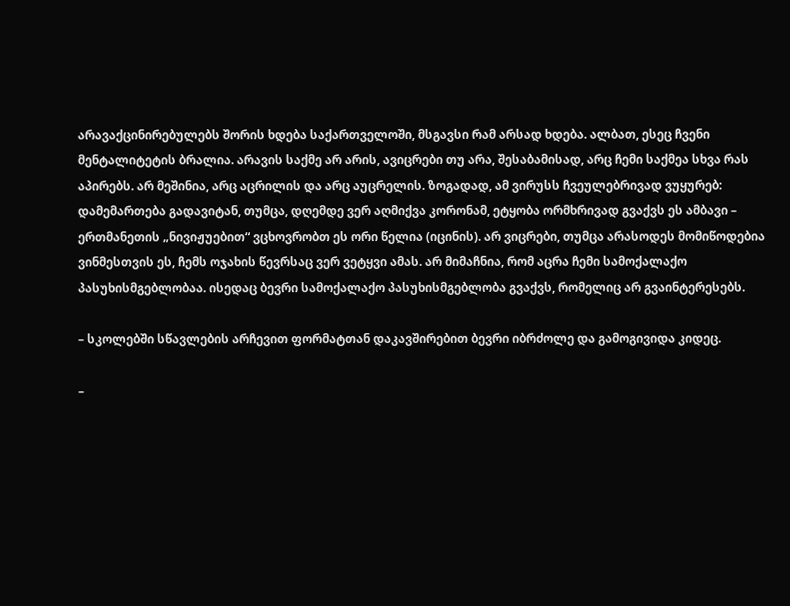არავაქცინირებულებს შორის ხდება საქართველოში, მსგავსი რამ არსად ხდება. ალბათ, ესეც ჩვენი მენტალიტეტის ბრალია. არავის საქმე არ არის, ავიცრები თუ არა, შესაბამისად, არც ჩემი საქმეა სხვა რას აპირებს. არ მეშინია, არც აცრილის და არც აუცრელის. ზოგადად, ამ ვირუსს ჩვეულებრივად ვუყურებ: დამემართება გადავიტან, თუმცა, დღემდე ვერ აღმიქვა კორონამ, ეტყობა ორმხრივად გვაქვს ეს ამბავი – ერთმანეთის „ნივიჟუებით“ ვცხოვრობთ ეს ორი წელია (იცინის). არ ვიცრები, თუმცა არასოდეს მომიწოდებია ვინმესთვის ეს, ჩემს ოჯახის წევრსაც ვერ ვეტყვი ამას. არ მიმაჩნია, რომ აცრა ჩემი სამოქალაქო პასუხისმგებლობაა. ისედაც ბევრი სამოქალაქო პასუხისმგებლობა გვაქვს, რომელიც არ გვაინტერესებს.

– სკოლებში სწავლების არჩევით ფორმატთან დაკავშირებით ბევრი იბრძოლე და გამოგივიდა კიდეც.

–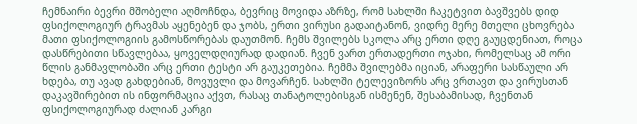ჩემნაირი ბევრი მშობელი აღმოჩნდა, ბევრიც მოვიდა აზრზე, რომ სახლში ჩაკეტვით ბავშვებს დიდ ფსიქოლოგიურ ტრავმას აყენებენ და ჯობს, ერთი ვირუსი გადაიტანონ, ვიდრე მერე მთელი ცხოვრება მათი ფსიქოლოგიის გამოსწორებას დაუთმონ. ჩემს შვილებს სკოლა არც ერთი დღე გაუცდენიათ, როცა დასწრებითი სწავლებაა, ყოველდღიურად დადიან. ჩვენ ვართ ერთადერთი ოჯახი, რომელსაც ამ ორი წლის განმავლობაში არც ერთი ტესტი არ გაუკეთებია. ჩემმა შვილებმა იციან, არაფერი სასწაული არ ხდება, თუ ავად გახდებიან, მოვუვლი და მოვარჩენ. სახლში ტელევიზორს არც ვრთავთ და ვირუსთან დაკავშირებით ის ინფორმაცია აქვთ, რასაც თანატოლებისგან ისმენენ, შესაბამისად, ჩვენთან ფსიქოლოგიურად ძალიან კარგი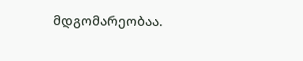მდგომარეობაა.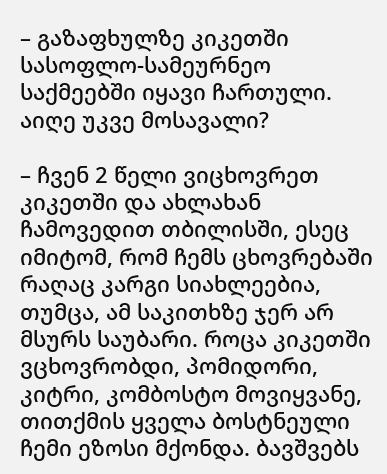– გაზაფხულზე კიკეთში სასოფლო-სამეურნეო საქმეებში იყავი ჩართული. აიღე უკვე მოსავალი?

– ჩვენ 2 წელი ვიცხოვრეთ კიკეთში და ახლახან ჩამოვედით თბილისში, ესეც იმიტომ, რომ ჩემს ცხოვრებაში რაღაც კარგი სიახლეებია, თუმცა, ამ საკითხზე ჯერ არ მსურს საუბარი. როცა კიკეთში ვცხოვრობდი, პომიდორი, კიტრი, კომბოსტო მოვიყვანე, თითქმის ყველა ბოსტნეული ჩემი ეზოსი მქონდა. ბავშვებს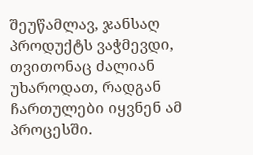შეუწამლავ, ჯანსაღ პროდუქტს ვაჭმევდი, თვითონაც ძალიან უხაროდათ, რადგან ჩართულები იყვნენ ამ პროცესში.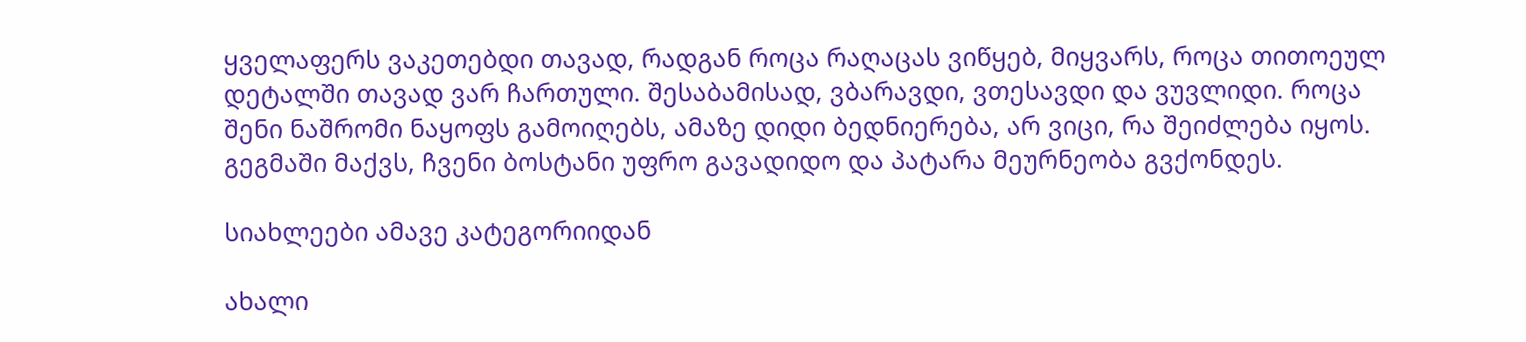ყველაფერს ვაკეთებდი თავად, რადგან როცა რაღაცას ვიწყებ, მიყვარს, როცა თითოეულ დეტალში თავად ვარ ჩართული. შესაბამისად, ვბარავდი, ვთესავდი და ვუვლიდი. როცა შენი ნაშრომი ნაყოფს გამოიღებს, ამაზე დიდი ბედნიერება, არ ვიცი, რა შეიძლება იყოს. გეგმაში მაქვს, ჩვენი ბოსტანი უფრო გავადიდო და პატარა მეურნეობა გვქონდეს.

სიახლეები ამავე კატეგორიიდან

ახალი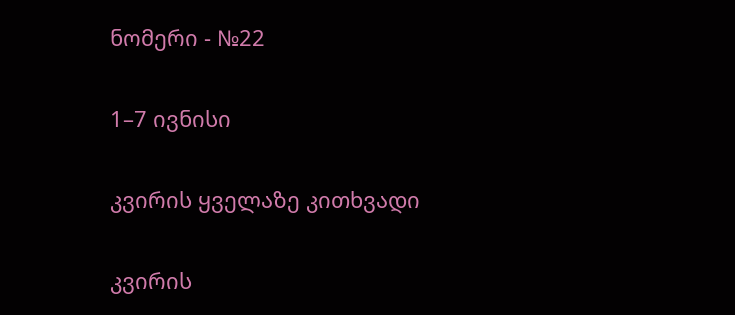ნომერი - №22

1–7 ივნისი

კვირის ყველაზე კითხვადი

კვირის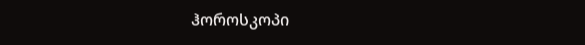ჰოროსკოპი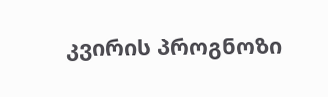კვირის პროგნოზი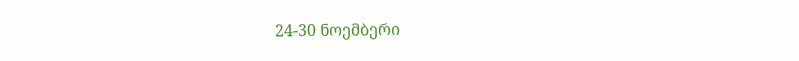24-30 ნოემბერი